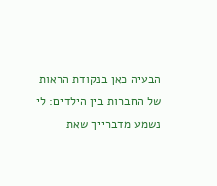הבעיה כאן בנקודת הראות של החברות בין הילדים: לי נשמע מדברייך שאת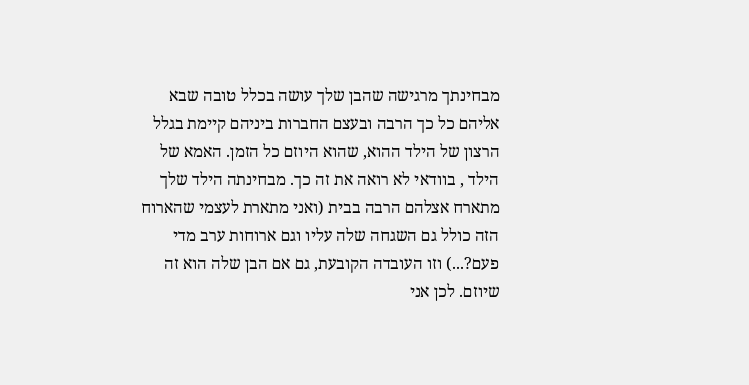מבחינתך מרגישה שהבן שלך עושה בכלל טובה שבא אליהם כל כך הרבה ובעצם החברות ביניהם קיימת בגלל הרצון של הילד ההוא, שהוא היוזם כל הזמן. האמא של הילד , בוודאי לא רואה את זה כך. מבחינתה הילד שלך מתארח אצלהם הרבה בבית (ואני מתארת לעצמי שהארוח הזה כולל גם השגחה שלה עליו וגם ארוחות ערב מדי פעם?...) וזו העובדה הקובעת, גם אם הבן שלה הוא זה שיוזם. לכן אני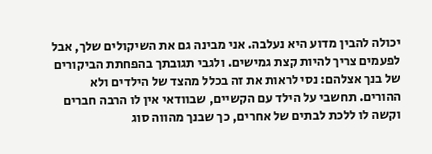יכולה להבין מדוע היא נעלבה. אני מבינה גם את השיקולים שלך, אבל לפעמים צריך להיות קצת גמישים. ולגבי תגובתך בהפחתת הביקורים של בנך אצלהם: נסי לראות את זה בכלל מהצד של הילדים ולא ההורים. תחשבי על הילד עם הקשיים, שבוודאי אין לו הרבה חברים וקשה לו ללכת לבתים של אחרים, כך שבנך מהווה סוג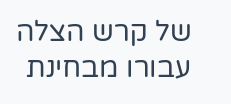של קרש הצלה עבורו מבחינת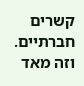קשרים חברתיים. וזה מאד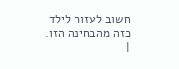חשוב לעזור לילד כזה מהבחינה הזו.
|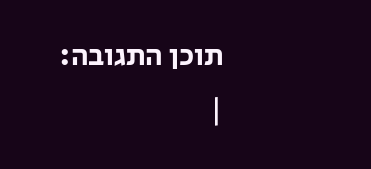תוכן התגובה:
|